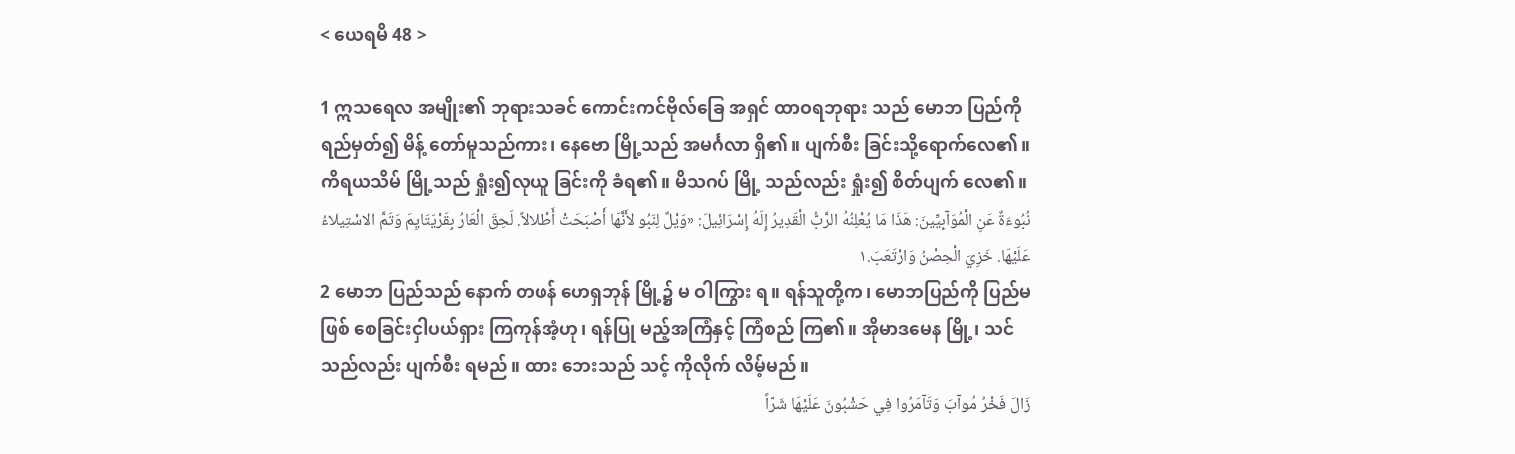< ယေရမိ 48 >

1 ဣသရေလ အမျိုး၏ ဘုရားသခင် ကောင်းကင်ဗိုလ်ခြေ အရှင် ထာဝရဘုရား သည် မောဘ ပြည်ကို ရည်မှတ်၍ မိန့် တော်မူသည်ကား၊ နေဗော မြို့သည် အမင်္ဂလာ ရှိ၏။ ပျက်စီး ခြင်းသို့ရောက်လေ၏။ ကိရယသိမ် မြို့သည် ရှုံး၍လုယူ ခြင်းကို ခံရ၏။ မိသဂပ် မြို့ သည်လည်း ရှုံး၍ စိတ်ပျက် လေ၏။
نُبُوءَةٌ عَنِ الْمُوَآبِيِّينَ: هَذَا مَا يُعْلِنُهُ الرَّبُّ الْقَدِيرُ إِلَهُ إِسْرَائِيلَ: «وَيْلٌ لِنَبُو لأَنَّهَا أَصْبَحَتْ أَطْلالاً. لَحِقَ الْعَارُ بِقَرْيَتَايِمَ وَتَمَّ الاسْتِيلاءُ عَلَيْهَا. خَزِيَ الْحِصْنُ وَارْتَعَبَ.١
2 မောဘ ပြည်သည် နောက် တဖန် ဟေရှဘုန် မြို့၌ မ ဝါကြွား ရ။ ရန်သူတို့က၊ မောဘပြည်ကို ပြည်မဖြစ် စေခြင်းငှါပယ်ရှား ကြကုန်အံ့ဟု၊ ရန်ပြု မည့်အကြံနှင့် ကြံစည် ကြ၏။ အိုမာဒမေန မြို့၊ သင်သည်လည်း ပျက်စီး ရမည်။ ထား ဘေးသည် သင့် ကိုလိုက် လိမ့်မည်။
زَالَ فَخْرُ مُوآبَ وَتَآمَرُوا فِي حَشْبُونَ عَلَيْهَا شَرّاً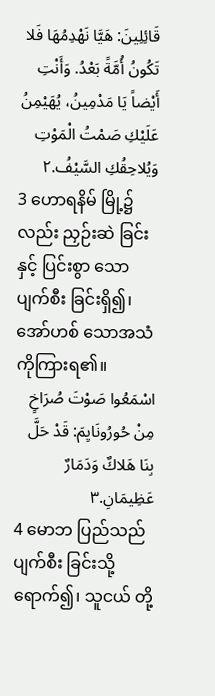قَائِلِينَ: هَيَّا نَهْدِمُهَا فَلا تَكُونُ أُمَّةً بَعْدُ. وَأَنْتِ أَيْضاً يَا مَدْمِينُ، يُهَيْمِنُ عَلَيْكِ صَمْتُ الْمَوْتِ وَيُلاحِقُكِ السَّيْفُ.٢
3 ဟောရနိမ် မြို့၌လည်း ညှဉ်းဆဲ ခြင်းနှင့် ပြင်းစွာ သော ပျက်စီး ခြင်းရှိ၍၊ အော်ဟစ် သောအသံ ကိုကြားရ၏။
اسْمَعُوا صَوْتَ صُرَاخٍ مِنْ حُورُونَايِمَ: قَدْ حَلَّ بِنَا هَلاكٌ وَدَمَارٌ عَظِيمَانِ.٣
4 မောဘ ပြည်သည်ပျက်စီး ခြင်းသို့ရောက်၍၊ သူငယ် တို့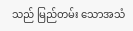သည် မြည်တမ်း သောအသံ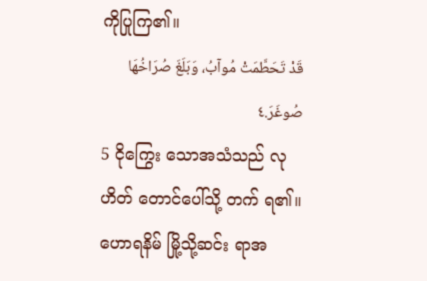ကိုပြုကြ၏။
قَدْ تَحَطَّمَتْ مُوآبُ، وَبَلَغَ صُرَاخُهَا صُوغَرَ.٤
5 ငိုကြွေး သောအသံသည် လုဟိတ် တောင်ပေါ်သို့ တက် ရ၏။ ဟောရနိမ် မြို့သို့ဆင်း ရာအ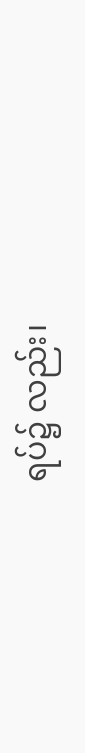ရပ်၌ လည်း၊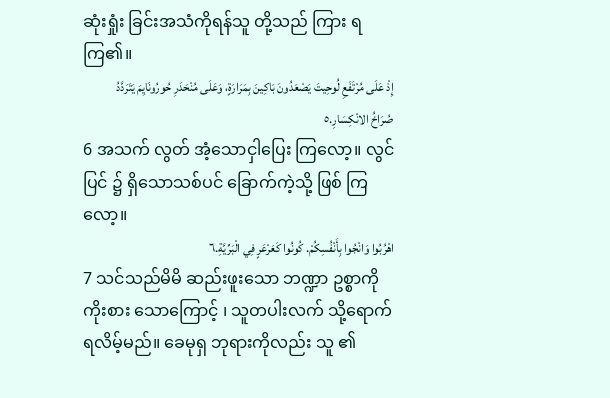ဆုံးရှုံး ခြင်းအသံကိုရန်သူ တို့သည် ကြား ရကြ၏။
إِذْ عَلَى مُرْتَفَعِ لُوحِيتَ يَصْعَدُونَ بَاكِينَ بِمَرَارَةٍ، وَعَلَى مُنْحَدَرِ حُورُونَايِمَ يَتَرَدَّدُ صُرَاخُ الانْكِسَارِ.٥
6 အသက် လွတ် အံ့သောငှါပြေး ကြလော့။ လွင်ပြင် ၌ ရှိသောသစ်ပင် ခြောက်ကဲ့သို့ ဖြစ် ကြလော့။
اهْرُبُوا وَانْجُوا بِأَنْفُسِكُمْ. كُونُوا كَعَرْعَرٍ فِي الْبَرِّيَّةِ.٦
7 သင်သည်မိမိ ဆည်းဖူးသော ဘဏ္ဍာ ဥစ္စာကို ကိုးစား သောကြောင့် ၊ သူတပါးလက် သို့ရောက်ရလိမ့်မည်။ ခေမုရှ ဘုရားကိုလည်း သူ ၏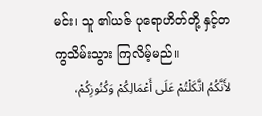မင်း၊ သူ ၏ယဇ် ပုရောဟိတ်တို့ နှင့်တကွသိမ်းသွား ကြလိမ့်မည်။
لأَنَّكُمُ اتَّكَلْتُمْ عَلَى أَعْمَالِكُمْ وَكُنُوزِكُمْ،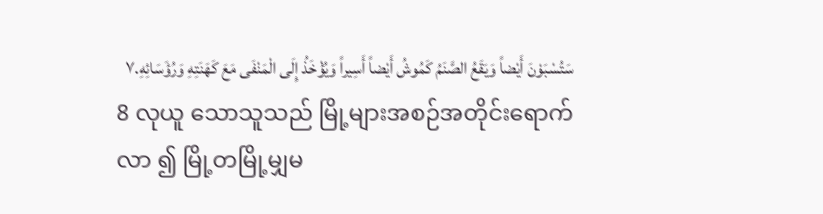سَتُسْبَوْنَ أَيْضاً وَيَقَعُ الصَّنَمُ كَمُوشُ أَيْضاً أَسِيراً وَيُؤْخَذُ إِلَى الْمَنْفَى مَعَ كَهَنَتِهِ وَرُؤَسَائِهِ.٧
8 လုယူ သောသူသည် မြို့များအစဉ်အတိုင်းရောက်လာ ၍ မြို့တမြို့မျှမ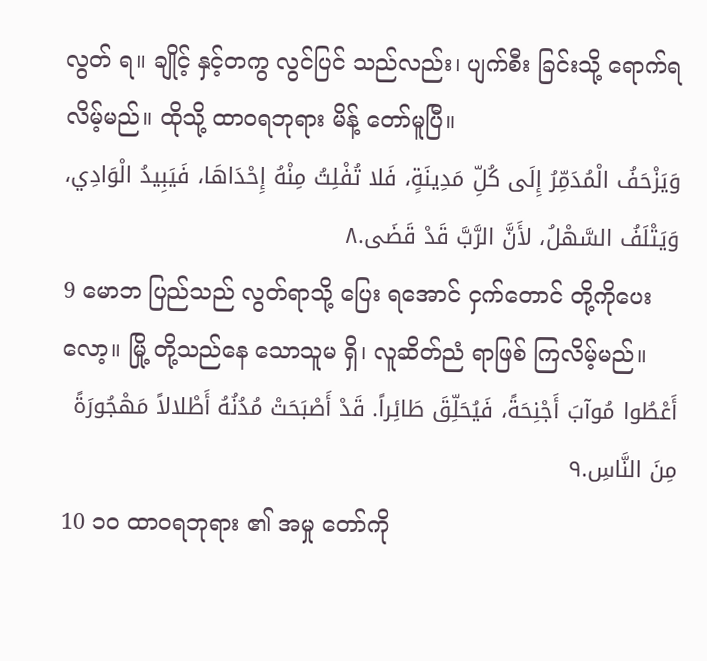လွတ် ရ။ ချိုင့် နှင့်တကွ လွင်ပြင် သည်လည်း၊ ပျက်စီး ခြင်းသို့ ရောက်ရလိမ့်မည်။ ထိုသို့ ထာဝရဘုရား မိန့် တော်မူပြီ။
وَيَزْحَفُ الْمُدَمِّرُ إِلَى كُلِّ مَدِينَةٍ، فَلا تُفْلِتُ مِنْهُ إِحْدَاهَا، فَيَبِيدُ الْوَادِي، وَيَتْلَفُ السَّهْلُ، لأَنَّ الرَّبَّ قَدْ قَضَى.٨
9 မောဘ ပြည်သည် လွတ်ရာသို့ ပြေး ရအောင် ငှက်တောင် တို့ကိုပေး လော့။ မြို့ တို့သည်နေ သောသူမ ရှိ၊ လူဆိတ်ညံ ရာဖြစ် ကြလိမ့်မည်။
أَعْطُوا مُوآبَ أَجْنِحَةً، فَيُحَلِّقَ طَائِراً. قَدْ أَصْبَحَتْ مُدُنُهُ أَطْلالاً مَهْجُورَةً مِنَ النَّاسِ.٩
10 ၁၀ ထာဝရဘုရား ၏ အမှု တော်ကို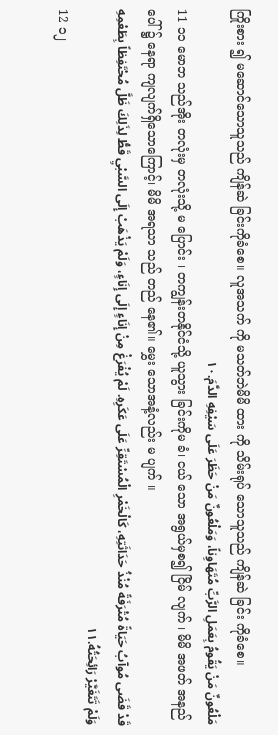ကြိုးစား ၍ မဆောင်သောသူသည် ကျိန်ဆဲ ခြင်းကိုခံစေ။ လူအသက် ကို မသတ်ဘဲမိမိ ထား ကို သိမ်းရုပ် သောသူသည် ကျိန်ဆဲ ခြင်း ကိုခံစေ။
مَلْعُونٌ مَنْ يَقُومُ بِعَمَلِ الرَّبِّ مُتَهَاوِناً، وَمَلْعُونٌ مَنْ حَظَرَ عَلَى سَيْفِهِ الدَّمَ.١٠
11 ၁၁ မောဘ သည်အိုး တလုံးမှ တလုံးသို့ မ ပြောင်း ၊ တကျွန်းတနိုင်ငံသို့ ယူသွား ခြင်းကိုမ ခံ၊ ငယ် သော အရွယ်မှစ၍ ငြိမ် လျက် ၊ မိမိ အဖတ် အနည်ပေါ် ၌ နေရာ ကျလျက်ရှိသောကြောင့်၊ မိမိ အရသာ သည် တည် နေ၏။ မွှေး သောအနံ့လည်း မ ပျက် ။
قَدْ قَضَى مُوآبُ حَيَاةً مُتْرَفَةً مُنْذُ حَدَاثَتِهِ، كَالْخَمْرِ الْمُسْتَقِرِّ عَلَى عَكَرِهِ. لَمْ يُفْرَغْ مِنْ إِنَاءٍ إِلَى إِنَاءٍ، وَلَمْ يَذْهَبْ إِلَى السَّبْيِ قَطُّ لِذَلِكَ ظَلَّ مُحْتَفِظاً بِطَعْمِهِ وَلَمْ تَتَغَيَّرْ رَائِحَتُهُ.١١
12 ၁၂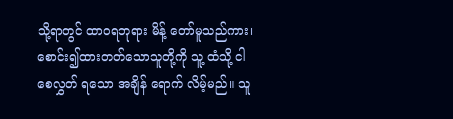သို့ရာတွင် ထာဝရဘုရား မိန့် တော်မူသည်ကား၊ စောင်း၍ထားတတ်သောသူတို့ကို သူ့ ထံသို့ ငါစေလွှတ် ရသော အချိန် ရောက် လိမ့်မည်။ သူ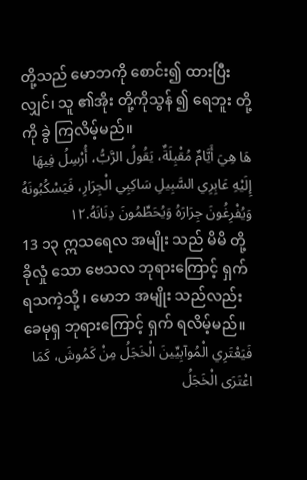တို့သည် မောဘကို စောင်း၍ ထားပြီးလျှင်၊ သူ ၏အိုး တို့ကိုသွန် ၍ ရေဘူး တို့ကို ခွဲ ကြလိမ့်မည်။
هَا هِيَ أَيَّامٌ مُقْبِلَةٌ، يَقُولُ الرَّبُّ، أُرْسِلُ فِيهَا إِلَيْهِ عَابِرِي السَّبِيلِ سَاكِبِي الْجِرَارِ، فَيَسْكُبُونَهُ وَيُفْرِغُونَ جِرَارَهُ وَيُحَطِّمُونَ دِنَانَهُ.١٢
13 ၁၃ ဣသရေလ အမျိုး သည် မိမိ တို့ခိုလှုံ သော ဗေသလ ဘုရားကြောင့် ရှက် ရသကဲ့သို့ ၊ မောဘ အမျိုး သည်လည်း ခေမုရှ ဘုရားကြောင့် ရှက် ရလိမ့်မည်။
فَيَعْتَرِي الْمُوآبِيِّينَ الْخَجَلُ مِنْ كَمُوشَ، كَمَا اعْتَرَى الْخَجَلُ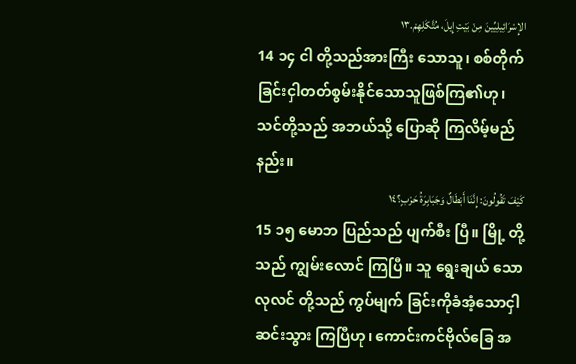الإِسْرَائِيلِيِّينَ مِنْ بَيْتِ إِيلَ، مُتَّكَلِهِمْ.١٣
14 ၁၄ ငါ တို့သည်အားကြီး သောသူ၊ စစ်တိုက် ခြင်းငှါတတ်စွမ်းနိုင်သောသူဖြစ်ကြ၏ဟု၊ သင်တို့သည် အဘယ်သို့ ပြောဆို ကြလိမ့်မည်နည်း။
كَيْفَ تَقُولُونَ: إِنَّنَا أَبْطَالٌ وَجَبَابِرَةُ حَرْبٍ؟١٤
15 ၁၅ မောဘ ပြည်သည် ပျက်စီး ပြီ။ မြို့ တို့သည် ကျွမ်းလောင် ကြပြီ။ သူ ရွေးချယ် သောလုလင် တို့သည် ကွပ်မျက် ခြင်းကိုခံအံ့သောငှါ ဆင်းသွား ကြပြီဟု၊ ကောင်းကင်ဗိုလ်ခြေ အ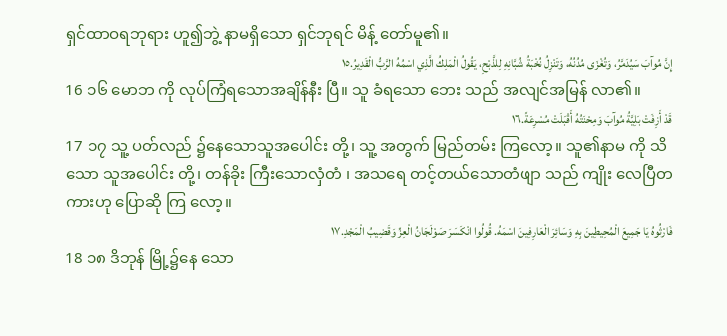ရှင်ထာဝရဘုရား ဟူ၍ဘွဲ့ နာမရှိသော ရှင်ဘုရင် မိန့် တော်မူ၏။
إِنَّ مُوآبَ سَيُدَمَّرُ، وَتُغْزَى مُدُنُهُ، وَتَنْزِلُ نُخْبَةُ شُبَّانِهِ لِلذَّبْحِ، يَقُولُ الْمَلِكُ الَّذِي اسْمُهُ الرَّبُّ الْقَدِيرُ.١٥
16 ၁၆ မောဘ ကို လုပ်ကြံရသောအချိန်နီး ပြီ။ သူ ခံရသော ဘေး သည် အလျင်အမြန် လာ၏။
قَدْ أَزِفَتْ بَلِيَّةُ مُوآبَ وَمِحْنَتُهُ أَقْبَلَتْ مُسْرِعَةً.١٦
17 ၁၇ သူ့ ပတ်လည် ၌နေသောသူအပေါင်း တို့၊ သူ့ အတွက် မြည်တမ်း ကြလော့။ သူ၏နာမ ကို သိ သော သူအပေါင်း တို့၊ တန်ခိုး ကြီးသောလှံတံ ၊ အသရေ တင့်တယ်သောတံဖျာ သည် ကျိုး လေပြီတကားဟု ပြောဆို ကြ လော့။
فَارْثُوهُ يَا جَمِيعَ الْمُحِيطِينَ بِهِ وَسَائِرَ الْعَارِفِينَ اسْمَهُ. قُولُوا انْكَسَرَ صَوْلَجَانُ الْعِزِّ وَقَضِيبُ الْمَجْدِ.١٧
18 ၁၈ ဒိဘုန် မြို့၌နေ သော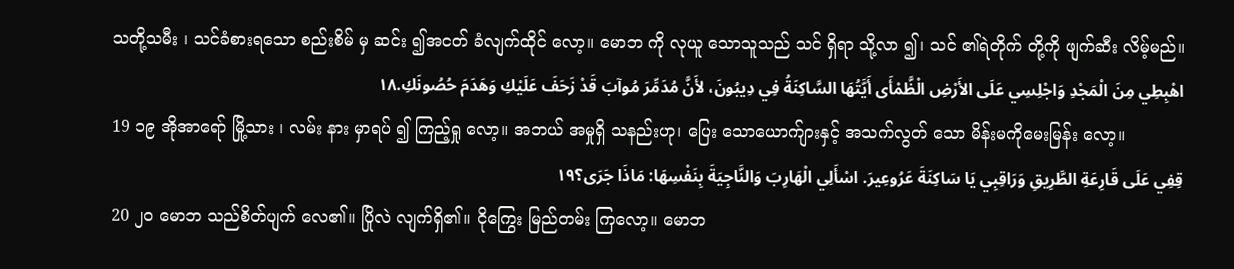သတို့သမီး ၊ သင်ခံစားရသော စည်းစိမ် မှ ဆင်း ၍အငတ် ခံလျက်ထိုင် လော့။ မောဘ ကို လုယူ သောသူသည် သင် ရှိရာ သို့လာ ၍၊ သင် ၏ရဲတိုက် တို့ကို ဖျက်ဆီး လိမ့်မည်။
اهْبِطِي مِنَ الْمَجْدِ وَاجْلِسِي عَلَى الأَرْضِ الْظَّمْأَى أَيَّتُهَا السَّاكِنَةُ فِي دِيبُونَ، لأَنَّ مُدَمِّرَ مُوآبَ قَدْ زَحَفَ عَلَيْكِ وَهَدَمَ حُصُونَكِ.١٨
19 ၁၉ အိုအာရော် မြို့သား ၊ လမ်း နား မှာရပ် ၍ ကြည့်ရှု လော့။ အဘယ် အမှုရှိ သနည်းဟု၊ ပြေး သောယောက်ျားနှင့် အသက်လွတ် သော မိန်းမကိုမေးမြန်း လော့။
قِفِي عَلَى قَارِعَةِ الطَّرِيقِ وَرَاقِبِي يَا سَاكِنَةَ عَرُوعِيرَ. اسْأَلِي الْهَارِبَ وَالنَّاجِيَةَ بِنَفْسِهَا: مَاذَا جَرَى؟١٩
20 ၂၀ မောဘ သည်စိတ်ပျက် လေ၏။ ပြိုလဲ လျက်ရှိ၏။ ငိုကြွေး မြည်တမ်း ကြလော့။ မောဘ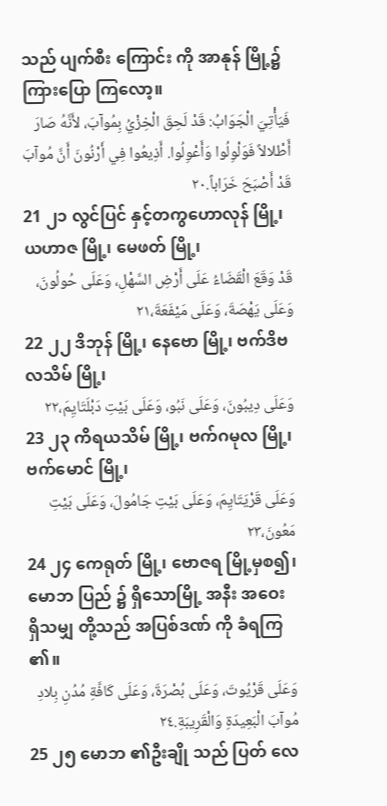သည် ပျက်စီး ကြောင်း ကို အာနုန် မြို့၌ ကြားပြော ကြလော့။
فَيَأْتِيَ الْجَوَابُ: قَدْ لَحِقَ الْخِزْيُ بِمُوآبَ، لأَنَّهُ صَارَ أَطْلالاً فَوَلْوِلُوا وَأَعْوِلُوا. أَذِيعُوا فِي أَرْنُونَ أَنَّ مُوآبَ قَدْ أَصْبَحَ خَرَاباً.٢٠
21 ၂၁ လွင်ပြင် နှင့်တကွဟောလုန် မြို့၊ ယဟာဇ မြို့၊ မေဖတ် မြို့၊
قَدْ وَقَعَ الْقَضَاءُ عَلَى أَرْضِ السَّهْلِ، وَعَلَى حُولُونَ، وَعَلَى يَهْصَةَ، وَعَلَى مَيْفَعَةَ،٢١
22 ၂၂ ဒိဘုန် မြို့၊ နေဗော မြို့၊ ဗက်ဒိဗလသိမ် မြို့၊
وَعَلَى دِيبُونَ، وَعَلَى نَبُو، وَعَلَى بَيْتِ دَبْلَتَايِمَ،٢٢
23 ၂၃ ကိရယသိမ် မြို့၊ ဗက်ဂမုလ မြို့၊ ဗက်မောင် မြို့၊
وَعَلَى قَرْيَتَايِمَ، وَعَلَى بَيْتِ جَامُولَ، وَعَلَى بَيْتِ مَعُونَ،٢٣
24 ၂၄ ကေရုတ် မြို့၊ ဗောဇရ မြို့မှစ၍၊ မောဘ ပြည် ၌ ရှိသောမြို့ အနီး အဝေး ရှိသမျှ တို့သည် အပြစ်ဒဏ် ကို ခံရကြ ၏။
وَعَلَى قَرْيُوتَ، وَعَلَى بُصْرَةَ، وَعَلَى كَافَّةِ مُدُنِ بِلادِ مُوآبَ الْبَعِيدَةِ وَالْقَرِيبَةِ.٢٤
25 ၂၅ မောဘ ၏ဦးချို သည် ပြတ် လေ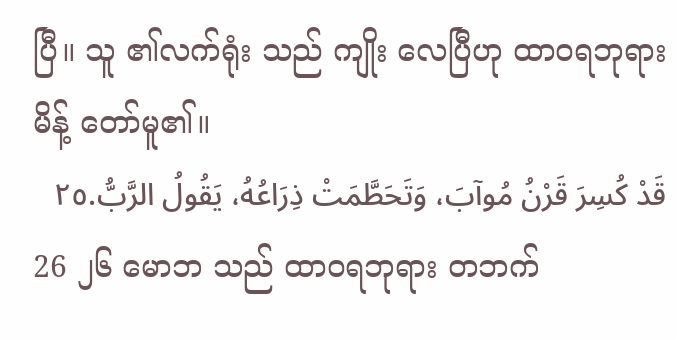ပြီ။ သူ ၏လက်ရုံး သည် ကျိုး လေပြီဟု ထာဝရဘုရား မိန့် တော်မူ၏။
قَدْ كُسِرَ قَرْنُ مُوآبَ، وَتَحَطَّمَتْ ذِرَاعُهُ، يَقُولُ الرَّبُّ.٢٥
26 ၂၆ မောဘ သည် ထာဝရဘုရား တဘက်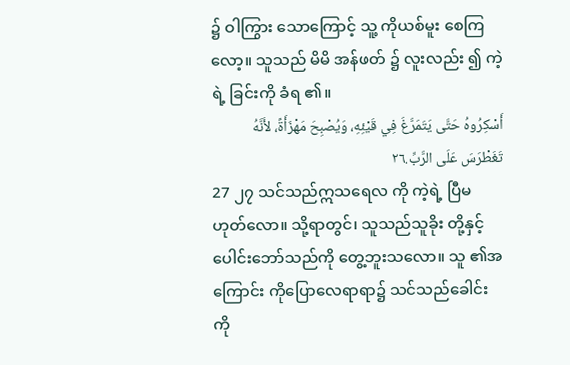၌ ဝါကြွား သောကြောင့် သူ့ ကိုယစ်မူး စေကြလော့။ သူသည် မိမိ အန်ဖတ် ၌ လူးလည်း ၍ ကဲ့ရဲ့ ခြင်းကို ခံရ ၏။
أَسْكِرُوهُ حَتَّى يَتَمَرَّغَ فِي قَيْئِهِ، وَيُصْبِحَ مَهْزَأَةً، لأَنَّهُ تَغَطْرَسَ عَلَى الرَّبِّ.٢٦
27 ၂၇ သင်သည်ဣသရေလ ကို ကဲ့ရဲ့ ပြီမ ဟုတ်လော။ သို့ရာတွင်၊ သူသည်သူခိုး တို့နှင့်ပေါင်းဘော်သည်ကို တွေ့ဘူးသလော။ သူ ၏အကြောင်း ကိုပြောလေရာရာ၌ သင်သည်ခေါင်းကို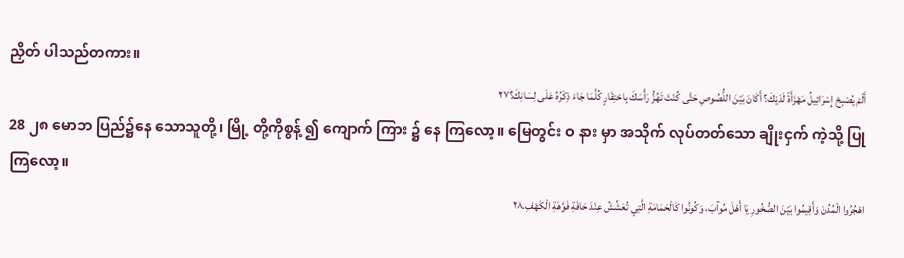ညှိတ် ပါသည်တကား။
أَلَمْ يُصْبِحْ إِسْرَائِيلُ مَهْزَأَةً لَدَيْكَ؟ أَكَانَ بَيْنَ اللُّصُوصِ حَتَّى كُنْتَ تَهُزُّ رَأْسَكَ بِاحْتِقَارٍ كُلَّمَا جَاءَ ذِكْرُهُ عَلَى لِسَانِكَ؟٢٧
28 ၂၈ မောဘ ပြည်၌နေ သောသူတို့၊ မြို့ တို့ကိုစွန့် ၍ ကျောက် ကြား ၌ နေ ကြလော့။ မြေတွင်း ဝ နား မှာ အသိုက် လုပ်တတ်သော ချိုးငှက် ကဲ့သို့ ပြု ကြလော့။
اهْجُرُوا الْمُدُنَ وَأَقِيمُوا بَيْنَ الصُّخُورِ يَا أَهْلَ مُوآبَ، وَكُونُوا كَالْحَمَامَةِ الَّتِي تُعَشِّشُ عِنْدَ حَافَةِ فَوَّهَةِ الْكَهْفِ.٢٨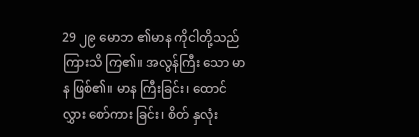29 ၂၉ မောဘ ၏မာန ကိုငါတို့သည် ကြားသိ ကြ၏။ အလွန်ကြီး သော မာန ဖြစ်၏။ မာန ကြီးခြင်း၊ ထောင်လွှား စော်ကား ခြင်း၊ စိတ် နှလုံး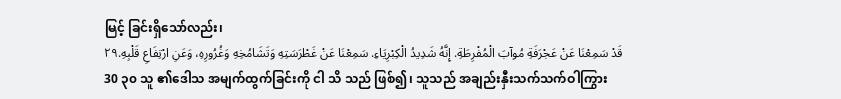မြင့် ခြင်းရှိသော်လည်း၊
قَدْ سَمِعْنَا عَنْ عَجْرَفَةِ مُوآبَ الْمُفْرِطَةِ. إِنَّهُ شَدِيدُ الْكِبْرِيَاءِ. سَمِعْنَا عَنْ غَطْرَسَتِهِ وَتَشَامُخِهِ وَغُرُورِهِ، وَعَنِ ارْتِفَاعِ قَلْبِهِ.٢٩
30 ၃၀ သူ ၏ဒေါသ အမျက်ထွက်ခြင်းကို ငါ သိ သည် ဖြစ်၍၊ သူသည် အချည်းနှီးသက်သက်ဝါကြွား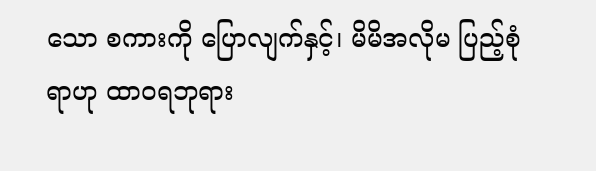သော စကားကို ပြောလျက်နှင့်၊ မိမိအလိုမ ပြည့်စုံ ရာဟု ထာဝရဘုရား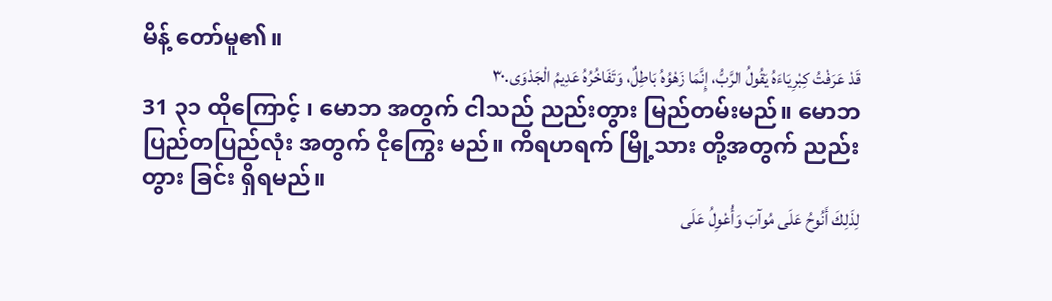မိန့် တော်မူ၏။
قَدْ عَرَفْتُ كِبْرِيَاءَهُ يَقُولُ الرَّبُّ، إِنَّمَا زَهْوُهُ بَاطِلٌ، وَتَفَاخُرُهُ عَدِيمُ الْجَدْوَى.٣٠
31 ၃၁ ထိုကြောင့် ၊ မောဘ အတွက် ငါသည် ညည်းတွား မြည်တမ်းမည်။ မောဘ ပြည်တပြည်လုံး အတွက် ငိုကြွေး မည်။ ကိရဟရက် မြို့သား တို့အတွက် ညည်းတွား ခြင်း ရှိရမည်။
لِذَلِكَ أَنُوحُ عَلَى مُوآبَ وَأُعْوِلُ عَلَى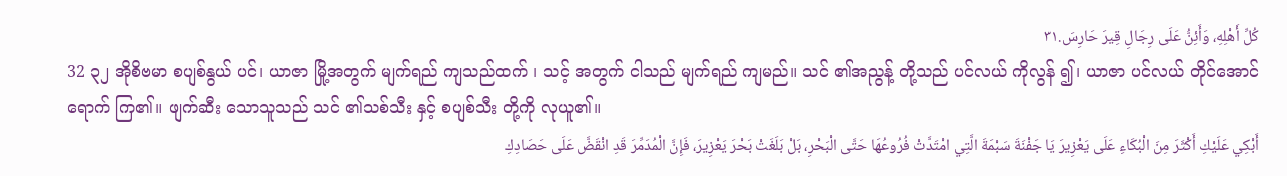كُلِّ أَهْلِهِ، وَأَئِنُّ عَلَى رِجَالِ قِيرَ حَارِسَ.٣١
32 ၃၂ အိုစိဗမာ စပျစ်နွယ် ပင်၊ ယာဇာ မြို့အတွက် မျက်ရည် ကျသည်ထက် ၊ သင့် အတွက် ငါသည် မျက်ရည် ကျမည်။ သင် ၏အညွန့် တို့သည် ပင်လယ် ကိုလွန် ၍၊ ယာဇာ ပင်လယ် တိုင်အောင် ရောက် ကြ၏။ ဖျက်ဆီး သောသူသည် သင် ၏သစ်သီး နှင့် စပျစ်သီး တို့ကို လုယူ၏။
أَبْكِي عَلَيْكِ أَكْثَرَ مِنَ الْبُكَاءِ عَلَى يَعْزِيرَ يَا جَفْنَةَ سَبْمَةَ الَّتِي امْتَدَّتْ فُرُوعُهَا حَتَّى الْبَحْرِ، بَلْ بَلَغَتْ بَحْرَ يَعْزِيرَ، فَإِنَّ الْمُدَمِّرَ قَدِ انْقَضَّ عَلَى حَصَادِكِ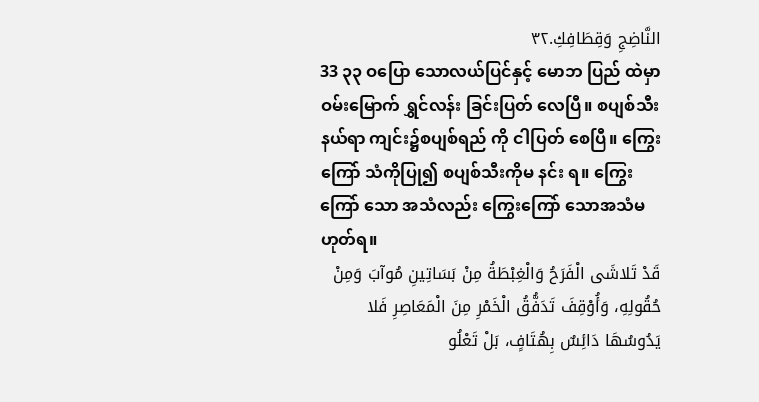النَّاضِجِ وَقِطَافِكِ.٣٢
33 ၃၃ ဝပြော သောလယ်ပြင်နှင့် မောဘ ပြည် ထဲမှာ ဝမ်းမြောက် ရွှင်လန်း ခြင်းပြတ် လေပြီ။ စပျစ်သီး နယ်ရာ ကျင်း၌စပျစ်ရည် ကို ငါပြတ် စေပြီ။ ကြွေးကြော် သံကိုပြု၍ စပျစ်သီးကိုမ နင်း ရ။ ကြွေးကြော် သော အသံလည်း ကြွေးကြော် သောအသံမ ဟုတ်ရ။
قَدْ تَلاشَى الْفَرَحُ وَالْغِبْطَةُ مِنْ بَسَاتِينِ مُوآبَ وَمِنْ حُقُولِهِ، وَأُوْقِفَ تَدَفُّقُ الْخَمْرِ مِنَ الْمَعَاصِرِ فَلا يَدُوسُهَا دَائِسٌ بِهُتَافٍ، بَلْ تَعْلُو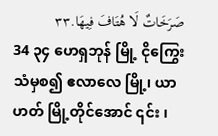صَرَخَاتٌ لَا هُتَافَ فِيهَا.٣٣
34 ၃၄ ဟေရှဘုန် မြို့ ငိုကြွေး သံမှစ၍ ဧလာလေ မြို့၊ ယာဟတ် မြို့တိုင်အောင် ၎င်း ၊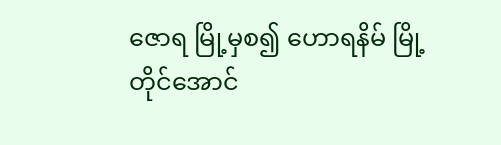ဇောရ မြို့မှစ၍ ဟောရနိမ် မြို့တိုင်အောင်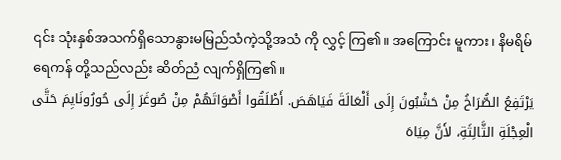၎င်း သုံးနှစ်အသက်ရှိသောနွားမမြည်သံကဲ့သို့အသံ ကို လွှင့် ကြ၏။ အကြောင်း မူကား၊ နိမရိမ် ရေကန် တို့သည်လည်း ဆိတ်ညံ လျက်ရှိကြ၏။
يَرْتَفِعُ الصُّرَاخُ مِنْ حَشْبُونَ إِلَى أَلْعَالَةَ فَيَاهَصَ. أَطْلَقُوا أَصْوَاتَهُمْ مِنْ صُوغَرَ إِلَى حُورُونَايِمَ حَتَّى الْعِجْلَةِ الثَّالِثَةِ، لأَنَّ مِيَاهَ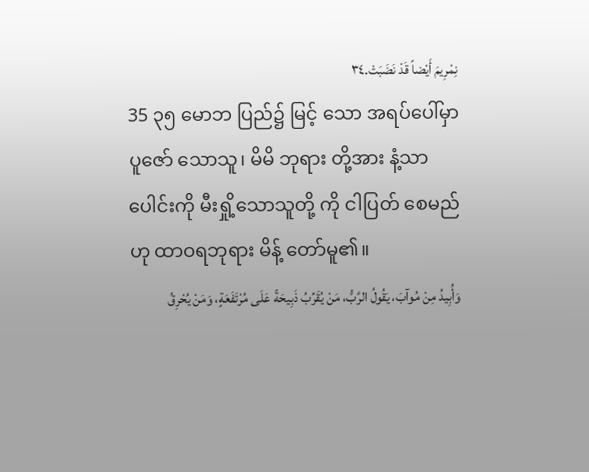نِمْرِيمَ أَيْضاً قَدْ نَضَبَتْ.٣٤
35 ၃၅ မောဘ ပြည်၌ မြင့် သော အရပ်ပေါ်မှာ ပူဇော် သောသူ၊ မိမိ ဘုရား တို့အား နံ့သာ ပေါင်းကို မီးရှို့သောသူတို့ ကို ငါပြတ် စေမည်ဟု ထာဝရဘုရား မိန့် တော်မူ၏။
وَأُبِيدُ مِنْ مُوآبَ، يَقُولُ الرَّبُّ، مَنْ يُقَرِّبُ ذَبِيحَةً عَلَى مُرْتَفَعَةٍ، وَمَنْ يُحْرِقُ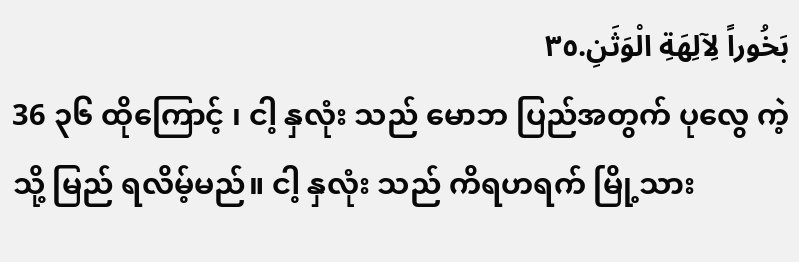بَخُوراً لِآلِهَةِ الْوَثَنِ.٣٥
36 ၃၆ ထိုကြောင့် ၊ ငါ့ နှလုံး သည် မောဘ ပြည်အတွက် ပုလွေ ကဲ့သို့ မြည် ရလိမ့်မည်။ ငါ့ နှလုံး သည် ကိရဟရက် မြို့သား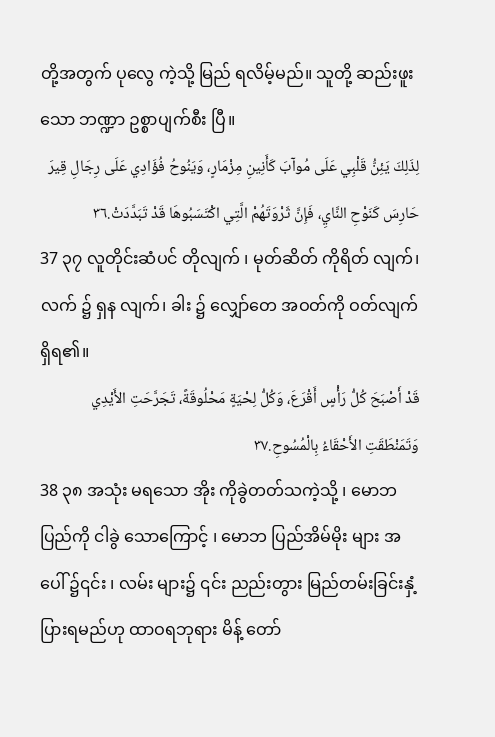တို့အတွက် ပုလွေ ကဲ့သို့ မြည် ရလိမ့်မည်။ သူတို့ ဆည်းဖူး သော ဘဏ္ဍာ ဥစ္စာပျက်စီး ပြီ။
لِذَلِكَ يَئِنُّ قَلْبِي عَلَى مُوآبَ كَأَنِينِ مِزْمَارٍ، وَيَنُوحُ فُؤَادِي عَلَى رِجَالِ قِيرَ حَارِسَ كَنَوْحِ النَّايِ، فَإِنَّ ثَرْوَتَهُمْ الَّتِي اكْتَسَبُوهَا قَدْ تَبَدَّدَتْ.٣٦
37 ၃၇ လူတိုင်းဆံပင် တိုလျက် ၊ မုတ်ဆိတ် ကိုရိတ် လျက်၊ လက် ၌ ရှန လျက်၊ ခါး ၌ လျှော်တေ အဝတ်ကို ဝတ်လျက် ရှိရ၏။
قَدْ أَصْبَحَ كُلُّ رَأْسٍ أَقْرَعَ، وَكُلُّ لِحْيَةٍ مَحْلُوقَةً، تَجَرَّحَتِ الأَيْدِي وَتَمَنْطَقَتِ الأَحْقَاءُ بِالْمُسُوحِ.٣٧
38 ၃၈ အသုံး မရသော အိုး ကိုခွဲတတ်သကဲ့သို့ ၊ မောဘ ပြည်ကို ငါခွဲ သောကြောင့် ၊ မောဘ ပြည်အိမ်မိုး များ အပေါ် ၌၎င်း ၊ လမ်း များ၌ ၎င်း ညည်းတွား မြည်တမ်းခြင်းနှံ့ပြားရမည်ဟု ထာဝရဘုရား မိန့် တော်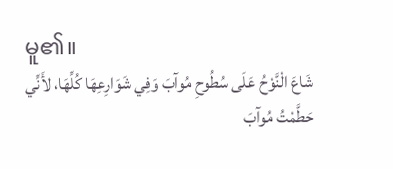မူ၏။
شَاعَ الْنَّوْحُ عَلَى سُطُوحِ مُوآبَ وَفِي شَوَارِعِهَا كُلِّهَا، لأَنِّي حَطَّمْتُ مُوآبَ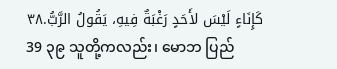كَإِنَاءٍ لَيْسَ لأَحَدٍ رَغْبَةٌ فِيهِ، يَقُولُ الرَّبُّ.٣٨
39 ၃၉ သူတို့ကလည်း၊ မောဘ ပြည်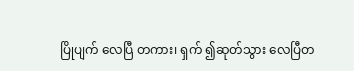ပြိုပျက် လေပြီ တကား၊ ရှက် ၍ဆုတ်သွား လေပြီတ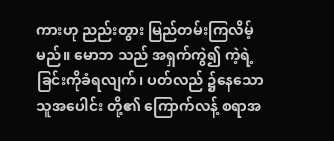ကားဟု ညည်းတွား မြည်တမ်းကြလိမ့်မည်။ မောဘ သည် အရှက်ကွဲ၍ ကဲ့ရဲ့ ခြင်းကိုခံရလျက်၊ ပတ်လည် ၌နေသောသူအပေါင်း တို့၏ ကြောက်လန့် စရာအ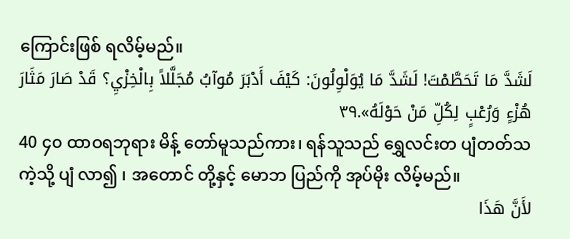ကြောင်းဖြစ် ရလိမ့်မည်။
لَشَدَّ مَا تَحَطَّمْتَ! لَشَدَّ مَا يُوَلْوِلُونَ: كَيْفَ أَدْبَرَ مُوآبُ مُجَلَّلاً بِالْخِزْيِ؟ قَدْ صَارَ مَثَارَ هُزْءٍ وَرُعْبٍ لِكُلِّ مَنْ حَوْلَهُ».٣٩
40 ၄၀ ထာဝရဘုရား မိန့် တော်မူသည်ကား၊ ရန်သူသည် ရွှေလင်းတ ပျံတတ်သကဲ့သို့ ပျံ လာ၍ ၊ အတောင် တို့နှင့် မောဘ ပြည်ကို အုပ်မိုး လိမ့်မည်။
لأَنَّ هَذَا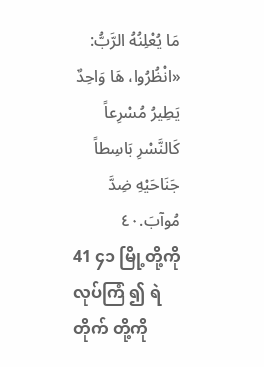مَا يُعْلِنُهُ الرَّبُّ: «انْظُرُوا، هَا وَاحِدٌ يَطِيرُ مُسْرِعاً كَالنَّسْرِ بَاسِطاً جَنَاحَيْهِ ضِدَّ مُوآبَ.٤٠
41 ၄၁ မြို့တို့ကိုလုပ်ကြံ ၍ ရဲတိုက် တို့ကို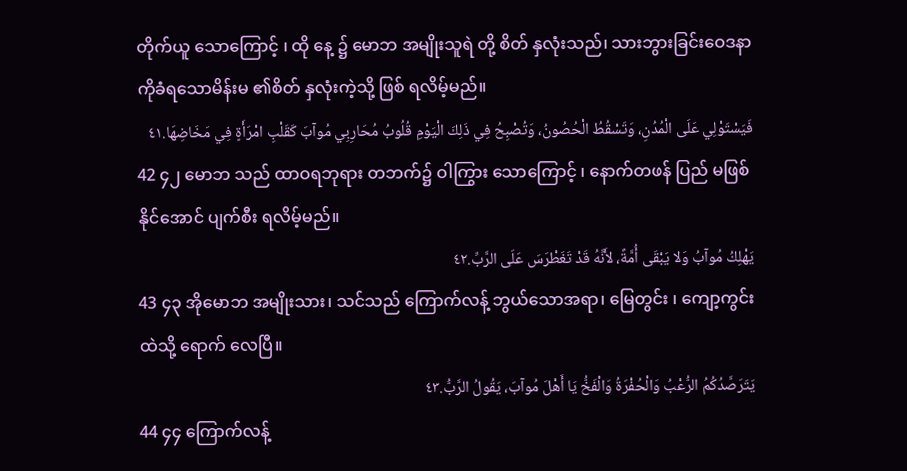တိုက်ယူ သောကြောင့် ၊ ထို နေ့ ၌ မောဘ အမျိုးသူရဲ တို့ စိတ် နှလုံးသည်၊ သားဘွားခြင်းဝေဒနာ ကိုခံရသောမိန်းမ ၏စိတ် နှလုံးကဲ့သို့ ဖြစ် ရလိမ့်မည်။
فَيَسْتَوْلِي عَلَى الْمُدُنِ، وَتَسْقُطُ الْحُصُونُ، وَتُصْبِحُ فِي ذَلِكَ الْيَوْمِ قُلُوبُ مُحَارِبِي مُوآبَ كَقَلْبِ امْرَأَةٍ فِي مَخَاضِهَا.٤١
42 ၄၂ မောဘ သည် ထာဝရဘုရား တဘက်၌ ဝါကြွား သောကြောင့် ၊ နောက်တဖန် ပြည် မဖြစ်နိုင်အောင် ပျက်စီး ရလိမ့်မည်။
يَهْلِكُ مُوآبُ وَلا يَبْقَى أُمَّةً، لأَنَّهُ قَدْ تَغَطْرَسَ عَلَى الرَّبِّ.٤٢
43 ၄၃ အိုမောဘ အမျိုးသား၊ သင်သည် ကြောက်လန့် ဘွယ်သောအရာ၊ မြေတွင်း ၊ ကျော့ကွင်း ထဲသို့ ရောက် လေပြီ။
يَتَرَصَّدُكُمُ الرُّعْبُ وَالْحُفْرَةُ وَالْفَخُّ يَا أَهْلَ مُوآبَ، يَقُولُ الرَّبُّ.٤٣
44 ၄၄ ကြောက်လန့်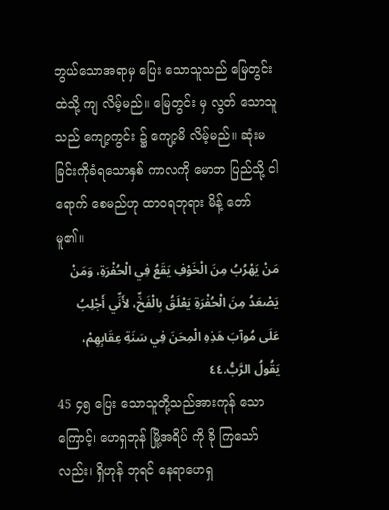ဘွယ်သောအရာမှ ပြေး သောသူသည် မြေတွင်း ထဲသို့ ကျ လိမ့်မည်။ မြေတွင်း မှ လွတ် သောသူသည် ကျော့ကွင်း ၌ ကျော့မိ လိမ့်မည်။ ဆုံးမ ခြင်းကိုခံရသောနှစ် ကာလကို မောဘ ပြည်သို့ ငါရောက် စေမည်ဟု ထာဝရဘုရား မိန့် တော်မူ၏။
مَنْ يَهْرُبُ مِنَ الْخَوْفِ يَقَعُ فِي الْحُفْرَةِ، وَمَنْ يَصْعَدُ مِنَ الْحُفْرَةِ يَعْلَقُ بِالْفَخِّ، لأَنِّي أَجْلِبُ عَلَى مُوآبَ هَذِهِ الْمِحَنَ فِي سَنَةِ عِقَابِهِمْ، يَقُولُ الرَّبُّ.٤٤
45 ၄၅ ပြေး သောသူတို့သည်အားကုန် သောကြောင့်၊ ဟေရှဘုန် မြို့အရိပ် ကို ခို ကြသော်လည်း၊ ရှိဟုန် ဘုရင် နေရာဟေရှ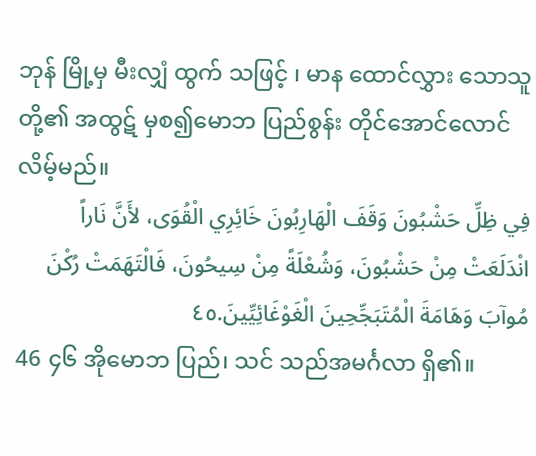ဘုန် မြို့မှ မီးလျှံ ထွက် သဖြင့် ၊ မာန ထောင်လွှား သောသူ တို့၏ အထွဋ် မှစ၍မောဘ ပြည်စွန်း တိုင်အောင်လောင် လိမ့်မည်။
فِي ظِلِّ حَشْبُونَ وَقَفَ الْهَارِبُونَ خَائِرِي الْقُوَى، لأَنَّ نَاراً انْدَلَعَتْ مِنْ حَشْبُونَ، وَشُعْلَةً مِنْ سِيحُونَ، فَالْتَهَمَتْ رُكْنَ مُوآبَ وَهَامَةَ الْمُتَبَجِّحِينَ الْغَوْغَائِيِّينَ.٤٥
46 ၄၆ အိုမောဘ ပြည်၊ သင် သည်အမင်္ဂလာ ရှိ၏။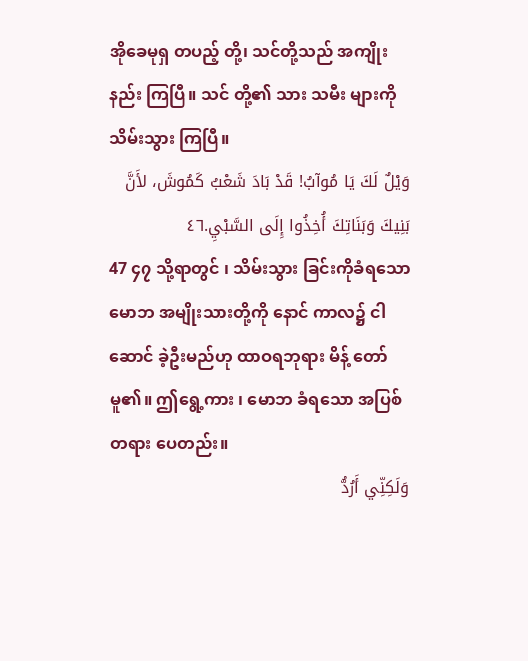အိုခေမုရှ တပည့် တို့၊ သင်တို့သည် အကျိုးနည်း ကြပြီ။ သင် တို့၏ သား သမီး များကို သိမ်းသွား ကြပြီ။
وَيْلٌ لَكَ يَا مُوآبُ! قَدْ بَادَ شَعْبُ كَمُوشَ، لأَنَّ بَنِيكَ وَبَنَاتِكَ أُخِذُوا إِلَى السَّبْيِ.٤٦
47 ၄၇ သို့ရာတွင် ၊ သိမ်းသွား ခြင်းကိုခံရသောမောဘ အမျိုးသားတို့ကို နောင် ကာလ၌ ငါဆောင် ခဲ့ဦးမည်ဟု ထာဝရဘုရား မိန့် တော်မူ၏။ ဤရွေ့ကား ၊ မောဘ ခံရသော အပြစ်တရား ပေတည်း။
وَلَكِنِّي أَرُدُّ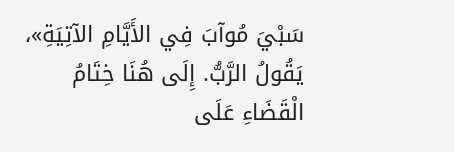سَبْيَ مُوآبَ فِي الأَيَّامِ الآتِيَةِ»، يَقُولُ الرَّبُّ. إِلَى هُنَا خِتَامُ الْقَضَاءِ عَلَى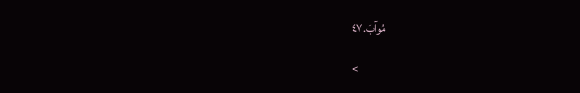مُوآبَ.٤٧

<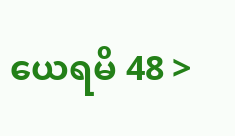ယေရမိ 48 >